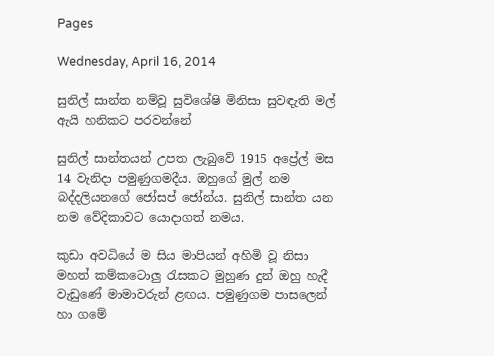Pages

Wednesday, April 16, 2014

සුනිල් සාන්ත නම්වූ සුවිශේෂි මිනිසා සුවඳැති මල් ඇයි හනිකට පරවන්නේ

සුනිල් සාන්තයන් උපත ලැබුවේ 1915 අප්‍රේල් මස 14 වැනිදා පමුණුගමදීය. ඔහුගේ මුල් නම බද්දලියනගේ ජෝසප් ජෝන්ය. සුනිල් සාන්ත යන නම වේදිකාවට යොදාගත් නමය.

කුඩා අවධියේ ම සිය මාපියන් අහිමි වූ නිසා මහත් කම්කටොලු රැසකට මුහුණ දුන් ඔහු හැදී වැඩුණේ මාමාවරුන් ළඟය. පමුණුගම පාසලෙන් හා ගමේ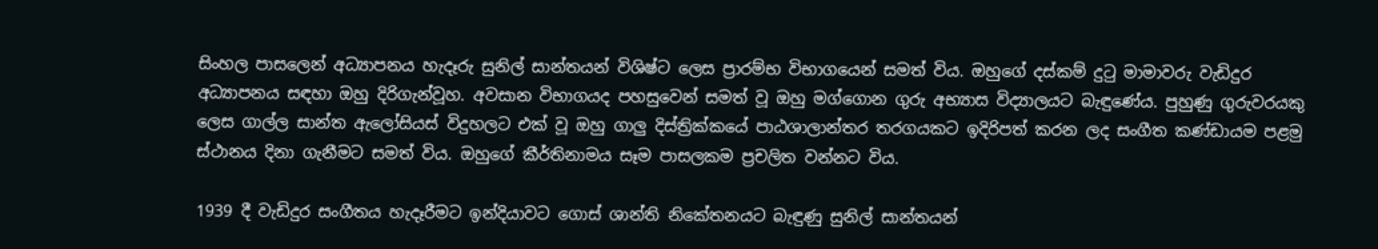සිංහල පාසලෙන් අධ්‍යාපනය හැදෑරු සුනිල් සාන්තයන් විශිෂ්ට ලෙස ප්‍රාරම්භ විභාගයෙන් සමත් විය. ඔහුගේ දස්‌කම් දුටු මාමාවරු වැඩිදුර අධ්‍යාපනය සඳහා ඔහු දිරිගැන්වූහ. අවසාන විභාගයද පහසුවෙන් සමත් වූ ඔහු මග්ගොන ගුරු අභ්‍යාස විද්‍යාලයට බැඳුණේය. පුහුණු ගුරුවරයකු ලෙස ගාල්ල සාන්ත ඇලෝසියස්‌ විදුහලට එක්‌ වූ ඔහු ගාලු දිස්‌ත්‍රික්‌කයේ පාඨශාලාන්තර තරගයකට ඉදිරිපත් කරන ලද සංගීත කණ්‌ඩායම පළමු ස්‌ථානය දිනා ගැනීමට සමත් විය. ඔහුගේ කීර්තිනාමය සෑම පාසලකම ප්‍රචලිත වන්නට විය.

1939 දී වැඩිදුර සංගීතය හැදෑරීමට ඉන්දියාවට ගොස්‌ ශාන්ති නිකේතනයට බැඳුණු සුනිල් සාන්තයන්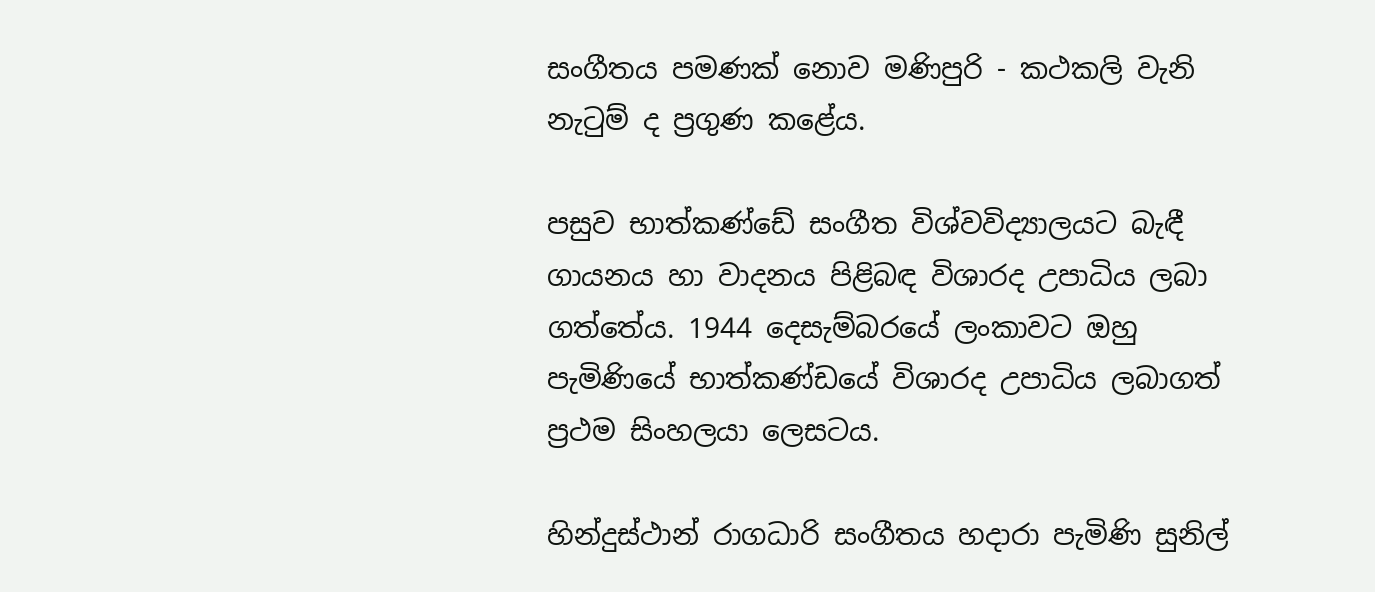සංගීතය පමණක්‌ නොව මණිපුරි - කථකලි වැනි නැටුම් ද ප්‍රගුණ කළේය.

පසුව භාත්කණ්‌ඩේ සංගීත විශ්වවිද්‍යාලයට බැඳී ගායනය හා වාදනය පිළිබඳ විශාරද උපාධිය ලබා ගත්තේය. 1944 දෙසැම්බරයේ ලංකාවට ඔහු පැමිණියේ භාත්කණ්‌ඩයේ විශාරද උපාධිය ලබාගත් ප්‍රථම සිංහලයා ලෙසටය.

හින්දුස්‌ථාන් රාගධාරි සංගීතය හදාරා පැමිණි සුනිල්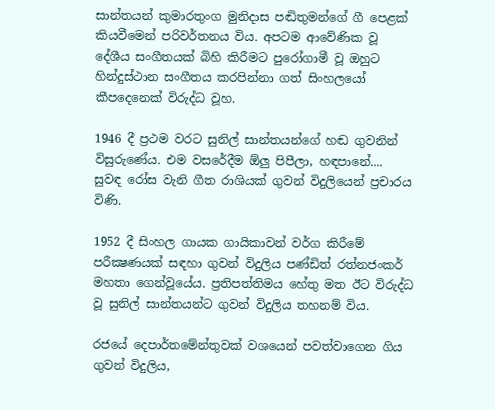සාන්තයන් කුමාරතුංග මුනිදාස පඬිතුමන්ගේ ගී පෙළක්‌ කියවීමෙන් පරිවර්තනය විය. අපටම ආවේණික වූ දේශීය සංගීතයක්‌ බිහි කිරීමට පුරෝගාමී වූ ඔහුට හින්දුස්‌ථාන සංගීතය කරපින්නා ගත් සිංහලයෝ කීපදෙනෙක්‌ විරුද්ධ වූහ.

1946 දී ප්‍රථම වරට සුනිල් සාන්තයන්ගේ හඬ ගුවනින් විසුරුණේය. එම වසරේදීම ඕලු පිපීලා, හඳපානේ.... සුවඳ රෝස වැනි ගීත රාශියක්‌ ගුවන් විදුලියෙන් ප්‍රචාරය විණි.

1952 දී සිංහල ගායක ගායිකාවන් වර්ග කිරීමේ පරීක්‍ෂණයක්‌ සඳහා ගුවන් විදුලිය පණ්‌ඩිත් රත්නජංකර් මහතා ගෙන්වූයේය. ප්‍රතිපත්තිමය හේතු මත ඊට විරුද්ධ වූ සුනිල් සාන්තයන්ට ගුවන් විදුලිය තහනම් විය.

රජයේ දෙපාර්තමේන්තුවක්‌ වශයෙන් පවත්වාගෙන ගිය ගුවන් විදුලිය,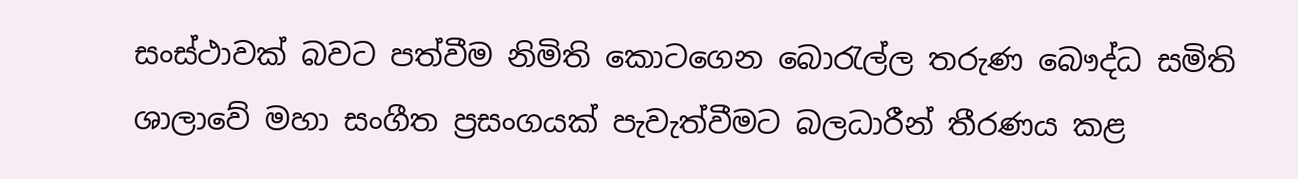සංස්‌ථාවක්‌ බවට පත්වීම නිමිති කොටගෙන බොරැල්ල තරුණ බෞද්ධ සමිති ශාලාවේ මහා සංගීත ප්‍රසංගයක්‌ පැවැත්වීමට බලධාරීන් තීරණය කළ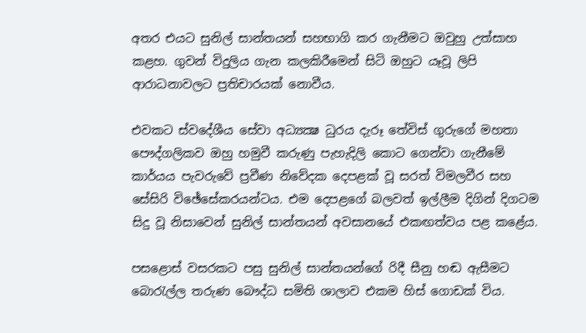අතර එයට සුනිල් සාන්තයන් සහභාගි කර ගැනීමට ඔවුහු උත්සාහ කළහ. ගුවන් විදුලිය ගැන කලකිරීමෙන් සිටි ඔහුට යෑවූ ලිපි ආරාධනාවලට ප්‍රතිචාරයක්‌ නොවීය.

එවකට ස්‌වදේශීය සේවා අධ්‍යක්‍ෂ ධුරය දැරූ තේවිස්‌ ගුරුගේ මහතා පෞද්ගලිකව ඔහු හමුවී කරුණු පැහැදිලි කොට ගෙන්වා ගැනීමේ කාර්යය පැවරුවේ ප්‍රවීණ නිවේදක දෙපළක්‌ වූ සරත් විමලවීර සහ සේසිරි විඡේසේකරයන්ටය. එම දෙපළගේ බලවත් ඉල්ලීම දිගින් දිගටම සිදු වූ නිසාවෙන් සුනිල් සාන්තයන් අවසානයේ එකඟත්වය පළ කළේය.

පසළොස්‌ වසරකට පසු සුනිල් සාන්තයන්ගේ රිදී සීනු හඬ ඇසීමට බොරැල්ල තරුණ බෞද්ධ සමිති ශාලාව එකම හිස්‌ ගොඩක්‌ විය.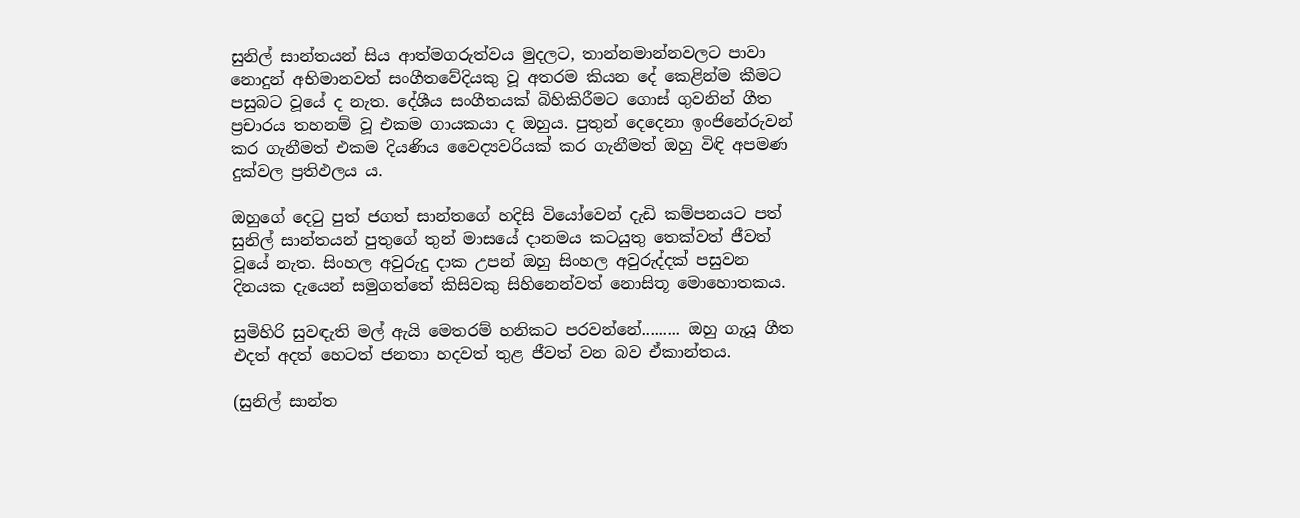සුනිල් සාන්තයන් සිය ආත්මගරුත්වය මුදලට, තාන්නමාන්නවලට පාවා නොදුන් අභිමානවත් සංගීතවේදියකු වූ අතරම කියන දේ කෙළින්ම කීමට පසුබට වූයේ ද නැත. දේශීය සංගීතයක්‌ බිහිකිරීමට ගොස්‌ ගුවනින් ගීත ප්‍රචාරය තහනම් වූ එකම ගායකයා ද ඔහුය. පුතුන් දෙදෙනා ඉංජිනේරුවන් කර ගැනීමත් එකම දියණිය වෛද්‍යවරියක්‌ කර ගැනීමත් ඔහු විඳි අපමණ දුක්‌වල ප්‍රතිඵලය ය.

ඔහුගේ දෙටු පුත් ජගත් සාන්තගේ හදිසි වියෝවෙන් දැඩි කම්පනයට පත් සුනිල් සාන්තයන් පුතුගේ තුන් මාසයේ දානමය කටයුතු තෙක්‌වත් ජීවත් වූයේ නැත. සිංහල අවුරුදු දාක උපන් ඔහු සිංහල අවුරුද්දක්‌ පසුවන දිනයක දැයෙන් සමුගත්තේ කිසිවකු සිහිනෙන්වත් නොසිතූ මොහොතකය.

සුමිහිරි සුවඳැති මල් ඇයි මෙතරම් හනිකට පරවන්නේ......... ඔහු ගැයූ ගීත එදත් අදත් හෙටත් ජනතා හදවත් තුළ ජීවත් වන බව ඒකාන්තය.

(සුනිල් සාන්ත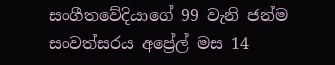සංගීතවේදියාගේ 99 වැනි ජන්ම සංවත්සරය අප්‍රේල් මස 14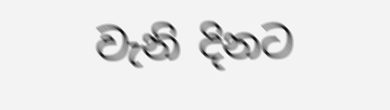වැනි දිනට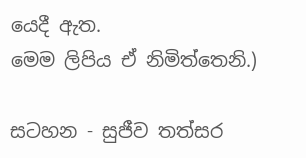යෙදී ඇත.
මෙම ලිපිය ඒ නිමිත්තෙනි.)

සටහන - සුජීව තත්සර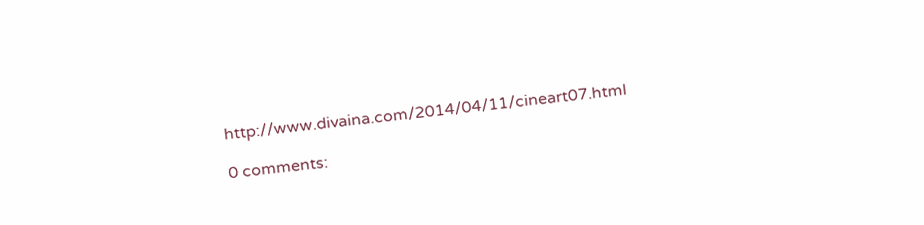http://www.divaina.com/2014/04/11/cineart07.html

0 comments: